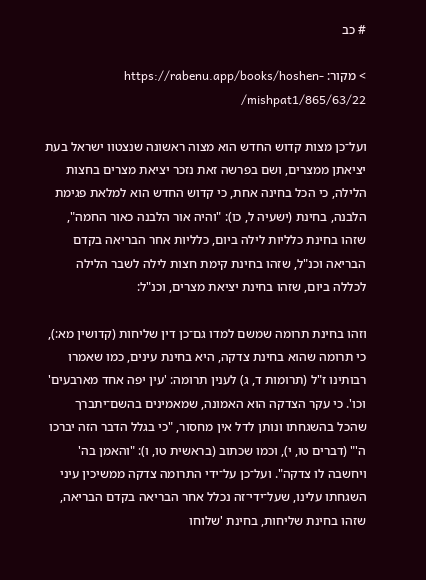# כב

> מקור: https://rabenu.app/books/hoshen-mishpat1/865/63/22/

ועל־כן מצות קדוש החדש הוא מצוה ראשונה שנצטוו ישראל בעת יציאתן ממצרים, ושם בפרשה זאת נזכר יציאת מצרים בחצות הלילה, כי הכל בחינה אחת, כי קדוש החדש הוא למלאת פגימת הלבנה, בחינת (ישעיה ל, כו): "והיה אור הלבנה כאור החמה", שזהו בחינת כלליות לילה ביום, כלליות אחר הבריאה בקדם הבריאה וכנ"ל, שזהו בחינת קימת חצות לילה לשבר הלילה לכללה ביום, שזהו בחינת יציאת מצרים, וכנ"ל:

וזהו בחינת תרומה שמשם למדו גם־כן דין שליחות (קדושין מא:), כי תרומה שהוא בחינת צדקה, היא בחינת עינים, כמו שאמרו רבותינו ז"ל (תרומות ד, ג) לענין תרומה: 'עין יפה אחד מארבעים' וכו'. כי עקר הצדקה הוא האמונה, שמאמינים בהשם־יתברך שהכל בהשגחתו ונותן לדל אין מחסור, "כי בגלל הדבר הזה יברכו ה'" (דברים טו, י), וכמו שכתוב (בראשית טו, ו): "והאמן בה' ויחשבה לו צדקה". ועל־כן על־ידי התרומה צדקה ממשיכין עיני השגחתו עלינו, שעל־ידי־זה נכלל אחר הבריאה בקדם הבריאה, שזהו בחינת שליחות, בחינת 'שלוחו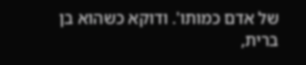של אדם כמותו'. ודוקא כשהוא בן ברית,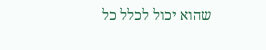שהוא יכול לכלל כל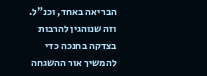הבריאה באחד, וכנ"ל. וזה שנוהגין להרבות בצדקה בחנכה כדי להמשיך אור ההשגחה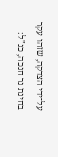על־ידי הצדקה, שזהו עקר בחינת נר חנכה, כנ"ל: